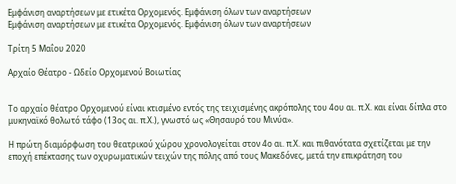Εμφάνιση αναρτήσεων με ετικέτα Ορχομενός. Εμφάνιση όλων των αναρτήσεων
Εμφάνιση αναρτήσεων με ετικέτα Ορχομενός. Εμφάνιση όλων των αναρτήσεων

Τρίτη 5 Μαΐου 2020

Αρχαίο Θέατρο - Ωδείο Ορχομενού Βοιωτίας


Το αρχαίο θέατρο Ορχομενού είναι κτισμένο εντός της τειχισμένης ακρόπολης του 4ου αι. π.Χ. και είναι δίπλα στο  μυκηναϊκό θολωτό τάφο (13ος αι. π.Χ.), γνωστό ως «Θησαυρό του Μινύα».

Η πρώτη διαμόρφωση του θεατρικού χώρου χρονολογείται στον 4ο αι. π.Χ. και πιθανότατα σχετίζεται με την εποχή επέκτασης των οχυρωματικών τειχών της πόλης από τους Μακεδόνες, μετά την επικράτηση του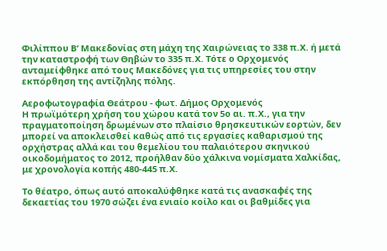Φιλίππου Β’ Μακεδονίας στη μάχη της Χαιρώνειας το 338 π.Χ. ή μετά την καταστροφή των Θηβών το 335 π.Χ. Τότε ο Ορχομενός ανταμείφθηκε από τους Μακεδόνες για τις υπηρεσίες του στην εκπόρθηση της αντίζηλης πόλης.

Αεροφωτογραφία Θεάτρου - φωτ. Δήμος Ορχομενός
Η πρωϊμότερη χρήση του χώρου κατά τον 5ο αι. π.Χ., για την πραγματοποίηση δρωμένων στο πλαίσιο θρησκευτικών εορτών, δεν μπορεί να αποκλεισθεί καθώς από τις εργασίες καθαρισμού της ορχήστρας αλλά και του θεμελίου του παλαιότερου σκηνικού οικοδομήματος το 2012, προήλθαν δύο χάλκινα νομίσματα Χαλκίδας, με χρονολογία κοπής 480-445 π.Χ.

Το θέατρο, όπως αυτό αποκαλύφθηκε κατά τις ανασκαφές της δεκαετίας του 1970 σώζει ένα ενιαίο κοίλο και οι βαθμίδες για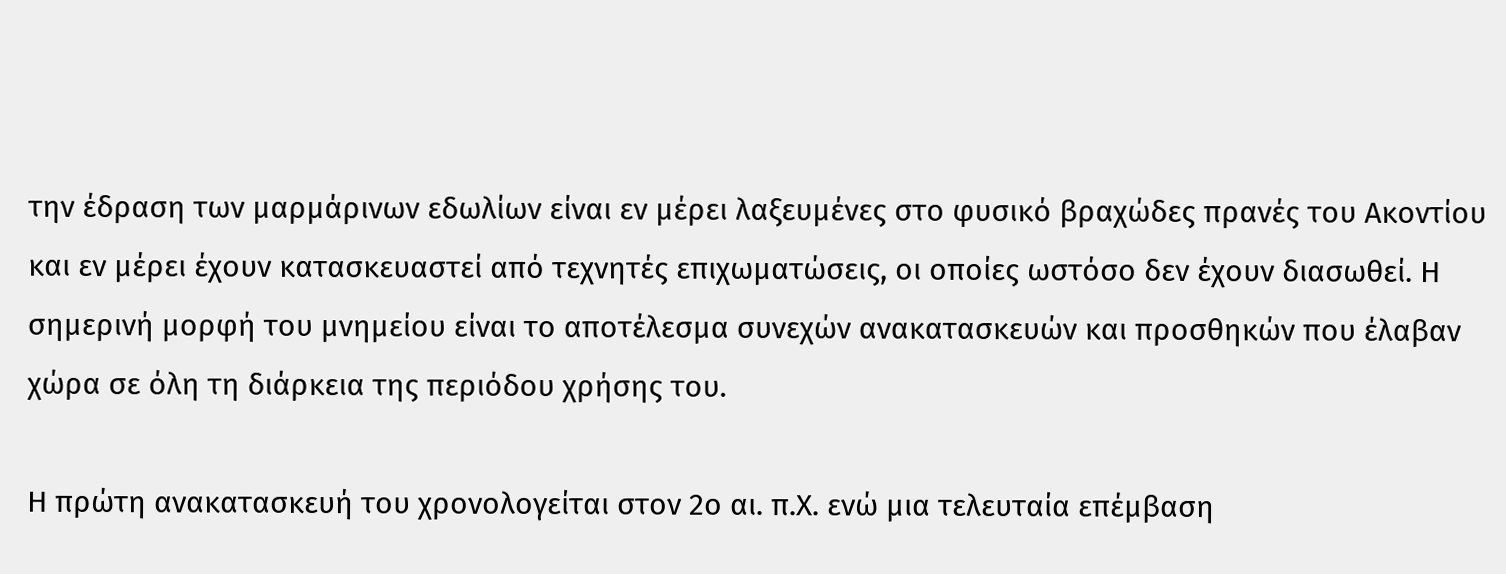την έδραση των μαρμάρινων εδωλίων είναι εν μέρει λαξευμένες στο φυσικό βραχώδες πρανές του Ακοντίου και εν μέρει έχουν κατασκευαστεί από τεχνητές επιχωματώσεις, οι οποίες ωστόσο δεν έχουν διασωθεί. Η σημερινή μορφή του μνημείου είναι το αποτέλεσμα συνεχών ανακατασκευών και προσθηκών που έλαβαν χώρα σε όλη τη διάρκεια της περιόδου χρήσης του.

Η πρώτη ανακατασκευή του χρονολογείται στον 2ο αι. π.Χ. ενώ μια τελευταία επέμβαση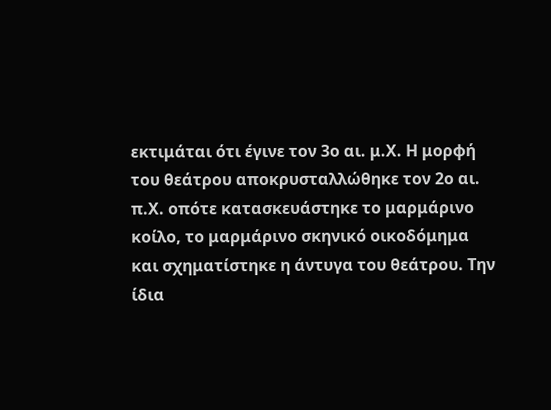εκτιμάται ότι έγινε τον 3ο αι. μ.Χ. Η μορφή του θεάτρου αποκρυσταλλώθηκε τον 2ο αι. π.Χ. οπότε κατασκευάστηκε το μαρμάρινο κοίλο, το μαρμάρινο σκηνικό οικοδόμημα και σχηματίστηκε η άντυγα του θεάτρου. Την ίδια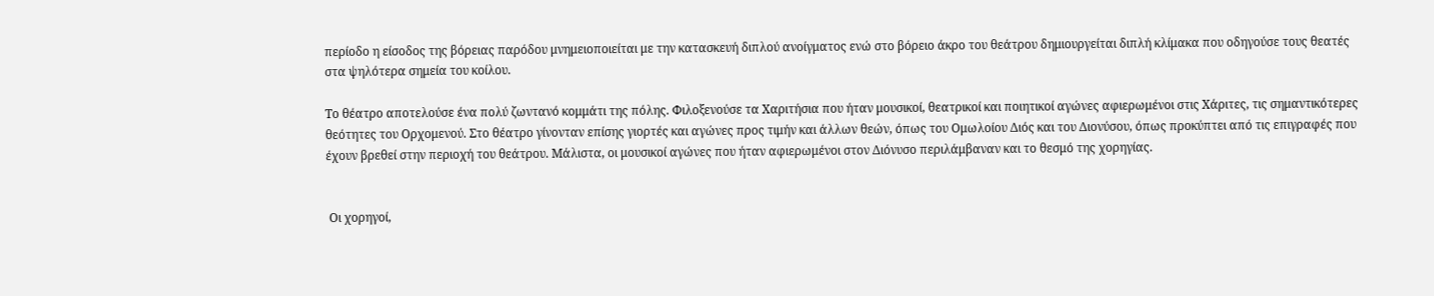περίοδο η είσοδος της βόρειας παρόδου μνημειοποιείται με την κατασκευή διπλού ανοίγματος ενώ στο βόρειο άκρο του θεάτρου δημιουργείται διπλή κλίμακα που οδηγούσε τους θεατές στα ψηλότερα σημεία του κοίλου.

Το θέατρο αποτελούσε ένα πολύ ζωντανό κομμάτι της πόλης. Φιλοξενούσε τα Χαριτήσια που ήταν μουσικοί, θεατρικοί και ποιητικοί αγώνες αφιερωμένοι στις Χάριτες, τις σημαντικότερες θεότητες του Ορχομενού. Στο θέατρο γίνονταν επίσης γιορτές και αγώνες προς τιμήν και άλλων θεών, όπως του Ομωλοίου Διός και του Διονύσου, όπως προκύπτει από τις επιγραφές που έχουν βρεθεί στην περιοχή του θεάτρου. Μάλιστα, οι μουσικοί αγώνες που ήταν αφιερωμένοι στον Διόνυσο περιλάμβαναν και το θεσμό της χορηγίας.


 Οι χορηγοί,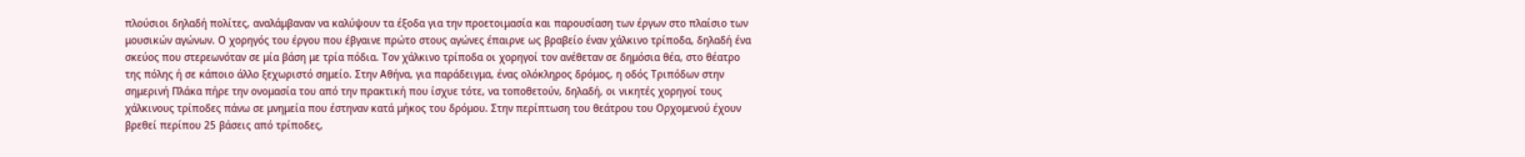πλούσιοι δηλαδή πολίτες, αναλάμβαναν να καλύψουν τα έξοδα για την προετοιμασία και παρουσίαση των έργων στο πλαίσιο των μουσικών αγώνων. Ο χορηγός του έργου που έβγαινε πρώτο στους αγώνες έπαιρνε ως βραβείο έναν χάλκινο τρίποδα, δηλαδή ένα σκεύος που στερεωνόταν σε μία βάση με τρία πόδια. Τον χάλκινο τρίποδα οι χορηγοί τον ανέθεταν σε δημόσια θέα, στο θέατρο της πόλης ή σε κάποιο άλλο ξεχωριστό σημείο. Στην Αθήνα, για παράδειγμα, ένας ολόκληρος δρόμος, η οδός Τριπόδων στην σημερινή Πλάκα πήρε την ονομασία του από την πρακτική που ίσχυε τότε, να τοποθετούν, δηλαδή, οι νικητές χορηγοί τους χάλκινους τρίποδες πάνω σε μνημεία που έστηναν κατά μήκος του δρόμου. Στην περίπτωση του θεάτρου του Ορχομενού έχουν βρεθεί περίπου 25 βάσεις από τρίποδες,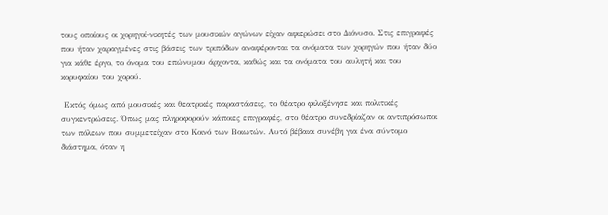τους οποίους οι χορηγοί-νικητές των μουσικών αγώνων είχαν αφιερώσει στο Διόνυσο. Στις επιγραφές που ήταν χαραγμένες στις βάσεις των τριπόδων αναφέρονται τα ονόματα των χορηγών που ήταν δύο για κάθε έργο, το όνομα του επώνυμου άρχοντα, καθώς και τα ονόματα του αυλητή και του κορυφαίου του χορού.

 Εκτός όμως από μουσικές και θεατρικές παραστάσεις, το θέατρο φιλοξένησε και πολιτικές συγκεντρώσεις. Όπως μας πληροφορούν κάποιες επιγραφές, στο θέατρο συνεδρίαζαν οι αντιπρόσωποι των πόλεων που συμμετείχαν στο Κοινό των Βοιωτών. Αυτό βέβαια συνέβη για ένα σύντομο διάστημα, όταν η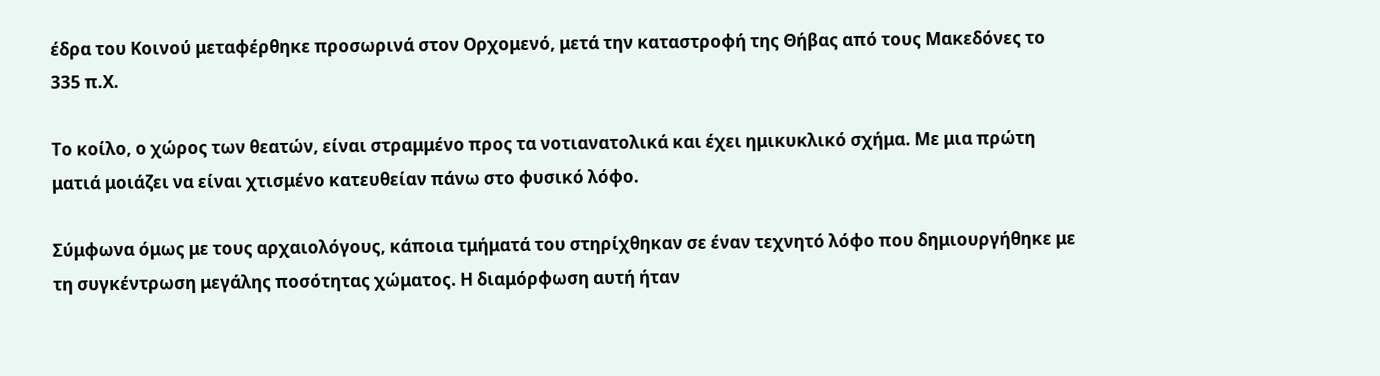έδρα του Κοινού μεταφέρθηκε προσωρινά στον Ορχομενό, μετά την καταστροφή της Θήβας από τους Μακεδόνες το 335 π.Χ.

Το κοίλο, ο χώρος των θεατών, είναι στραμμένο προς τα νοτιανατολικά και έχει ημικυκλικό σχήμα. Με μια πρώτη ματιά μοιάζει να είναι χτισμένο κατευθείαν πάνω στο φυσικό λόφο.

Σύμφωνα όμως με τους αρχαιολόγους, κάποια τμήματά του στηρίχθηκαν σε έναν τεχνητό λόφο που δημιουργήθηκε με τη συγκέντρωση μεγάλης ποσότητας χώματος. Η διαμόρφωση αυτή ήταν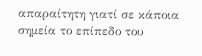απαραίτητη γιατί σε κάποια σημεία το επίπεδο του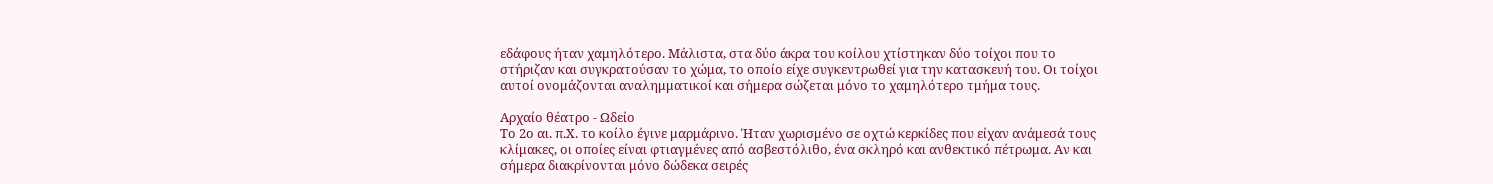εδάφους ήταν χαμηλότερο. Μάλιστα, στα δύο άκρα του κοίλου χτίστηκαν δύο τοίχοι που το στήριζαν και συγκρατούσαν το χώμα, το οποίο είχε συγκεντρωθεί για την κατασκευή του. Οι τοίχοι αυτοί ονομάζονται αναλημματικοί και σήμερα σώζεται μόνο το χαμηλότερο τμήμα τους.

Αρχαίο θέατρο - Ωδείο
Το 2ο αι. π.Χ. το κοίλο έγινε μαρμάρινο. Ήταν χωρισμένο σε οχτώ κερκίδες που είχαν ανάμεσά τους κλίμακες, οι οποίες είναι φτιαγμένες από ασβεστόλιθο, ένα σκληρό και ανθεκτικό πέτρωμα. Αν και σήμερα διακρίνονται μόνο δώδεκα σειρές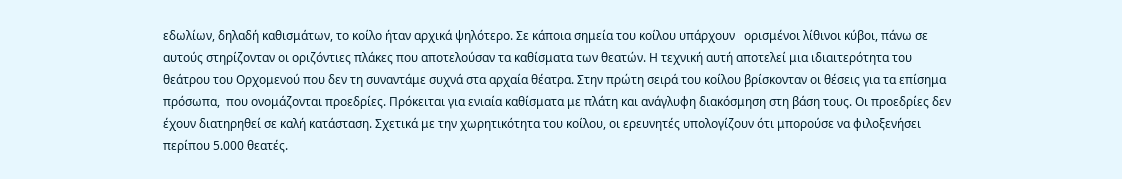εδωλίων, δηλαδή καθισμάτων, το κοίλο ήταν αρχικά ψηλότερο. Σε κάποια σημεία του κοίλου υπάρχουν   ορισμένοι λίθινοι κύβοι, πάνω σε αυτούς στηρίζονταν οι οριζόντιες πλάκες που αποτελούσαν τα καθίσματα των θεατών. Η τεχνική αυτή αποτελεί μια ιδιαιτερότητα του θεάτρου του Ορχομενού που δεν τη συναντάμε συχνά στα αρχαία θέατρα. Στην πρώτη σειρά του κοίλου βρίσκονταν οι θέσεις για τα επίσημα πρόσωπα,  που ονομάζονται προεδρίες. Πρόκειται για ενιαία καθίσματα με πλάτη και ανάγλυφη διακόσμηση στη βάση τους. Οι προεδρίες δεν έχουν διατηρηθεί σε καλή κατάσταση. Σχετικά με την χωρητικότητα του κοίλου, οι ερευνητές υπολογίζουν ότι μπορούσε να φιλοξενήσει περίπου 5.000 θεατές.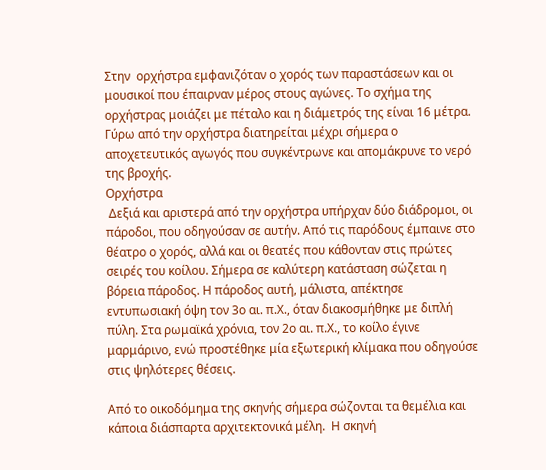Στην  ορχήστρα εμφανιζόταν ο χορός των παραστάσεων και οι μουσικοί που έπαιρναν μέρος στους αγώνες. Το σχήμα της ορχήστρας μοιάζει με πέταλο και η διάμετρός της είναι 16 μέτρα. Γύρω από την ορχήστρα διατηρείται μέχρι σήμερα ο αποχετευτικός αγωγός που συγκέντρωνε και απομάκρυνε το νερό της βροχής.
Ορχήστρα
 Δεξιά και αριστερά από την ορχήστρα υπήρχαν δύο διάδρομοι, οι πάροδοι, που οδηγούσαν σε αυτήν. Από τις παρόδους έμπαινε στο θέατρο ο χορός, αλλά και οι θεατές που κάθονταν στις πρώτες σειρές του κοίλου. Σήμερα σε καλύτερη κατάσταση σώζεται η βόρεια πάροδος. Η πάροδος αυτή, μάλιστα, απέκτησε εντυπωσιακή όψη τον 3ο αι. π.Χ., όταν διακοσμήθηκε με διπλή πύλη. Στα ρωμαϊκά χρόνια, τον 2ο αι. π.Χ., το κοίλο έγινε μαρμάρινο, ενώ προστέθηκε μία εξωτερική κλίμακα που οδηγούσε στις ψηλότερες θέσεις.

Από το οικοδόμημα της σκηνής σήμερα σώζονται τα θεμέλια και κάποια διάσπαρτα αρχιτεκτονικά μέλη.  Η σκηνή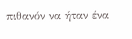πιθανόν να ήταν ένα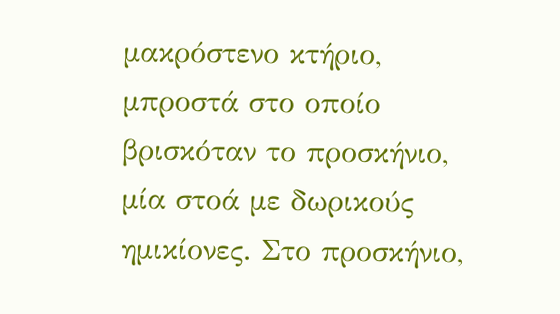μακρόστενο κτήριο, μπροστά στο οποίο βρισκόταν το προσκήνιο, μία στοά με δωρικούς ημικίονες. Στο προσκήνιο,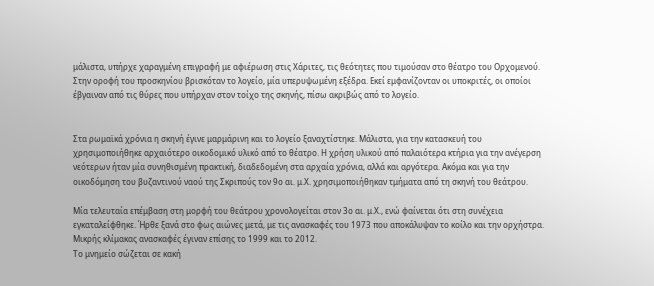μάλιστα, υπήρχε χαραγμένη επιγραφή με αφιέρωση στις Χάριτες, τις θεότητες που τιμούσαν στο θέατρο του Ορχομενού. Στην οροφή του προσκηνίου βρισκόταν το λογείο, μία υπερυψωμένη εξέδρα. Εκεί εμφανίζονταν οι υποκριτές, οι οποίοι έβγαιναν από τις θύρες που υπήρχαν στον τοίχο της σκηνής, πίσω ακριβώς από το λογείο.


Στα ρωμαϊκά χρόνια η σκηνή έγινε μαρμάρινη και το λογείο ξαναχτίστηκε. Μάλιστα, για την κατασκευή του χρησιμοποιήθηκε αρχαιότερο οικοδομικό υλικό από το θέατρο. Η χρήση υλικού από παλαιότερα κτήρια για την ανέγερση νεότερων ήταν μία συνηθισμένη πρακτική, διαδεδομένη στα αρχαία χρόνια, αλλά και αργότερα. Ακόμα και για την οικοδόμηση του βυζαντινού ναού της Σκριπούς τον 9ο αι. μ.Χ. χρησιμοποιήθηκαν τμήματα από τη σκηνή του θεάτρου.

Μία τελευταία επέμβαση στη μορφή του θεάτρου χρονολογείται στον 3ο αι. μ.Χ., ενώ φαίνεται ότι στη συνέχεια εγκαταλείφθηκε. Ήρθε ξανά στο φως αιώνες μετά, με τις ανασκαφές του 1973 που αποκάλυψαν το κοίλο και την ορχήστρα. Μικρής κλίμακας ανασκαφές έγιναν επίσης το 1999 και το 2012.
Το μνημείο σώζεται σε κακή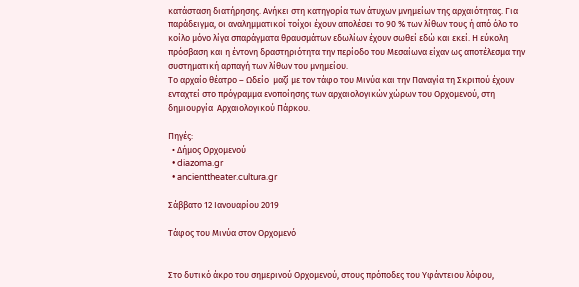κατάσταση διατήρησης. Ανήκει στη κατηγορία των άτυχων μνημείων της αρχαιότητας. Για παράδειγμα, οι αναλημματικοί τοίχοι έχουν απολέσει το 90 % των λίθων τους ή από όλο το κοίλο µόνο λίγα σπαράγµατα θραυσµάτων εδωλίων έχουν σωθεί εδώ και εκεί. Η εύκολη πρόσβαση και η έντονη δραστηριότητα την περίοδο του Μεσαίωνα είχαν ως αποτέλεσµα την συστηµατική αρπαγή των λίθων του μνημείου.
Το αρχαίο θέατρο – Ωδείο  μαζί με τον τάφο του Μινύα και την Παναγία τη Σκριπού έχουν ενταχτεί στο πρόγραμμα ενοποίησης των αρχαιολογικών χώρων του Ορχομενού, στη δημιουργία  Αρχαιολογικού Πάρκου.

Πηγές:
  • Δήμος Ορχομενού
  • diazoma.gr
  • ancienttheater.cultura.gr

Σάββατο 12 Ιανουαρίου 2019

Τάφος του Μινύα στον Ορχομενό


Στο δυτικό άκρο του σημερινού Ορχομενού, στους πρόποδες του Υφάντειου λόφου,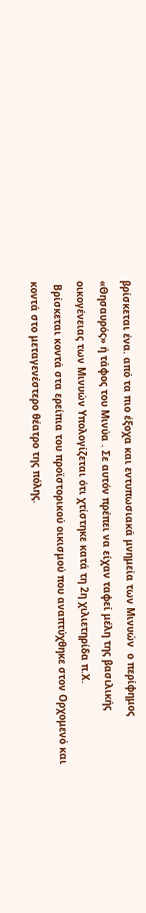βρίσκεται ένα. από τα πιο έξοχα και εντυπωσιακά μνημεία των Μινυών  ο περίφημος «Θησαυρός» ή τάφος του Μινύα . Σε αυτόν πρέπει να είχαν ταφεί μέλη της βασιλικής οικογένειας των Μινυών Υπολογίζεται ότι χτίστηκε κατά τη 2η χιλιετηρίδα π.Χ.
 Βρίσκεται κοντά στα ερείπια του προϊστορικού οικισμού που αναπτύχθηκε στον Ορχομενό και κοντά στο μεταγενέστερο θέατρο της πόλης.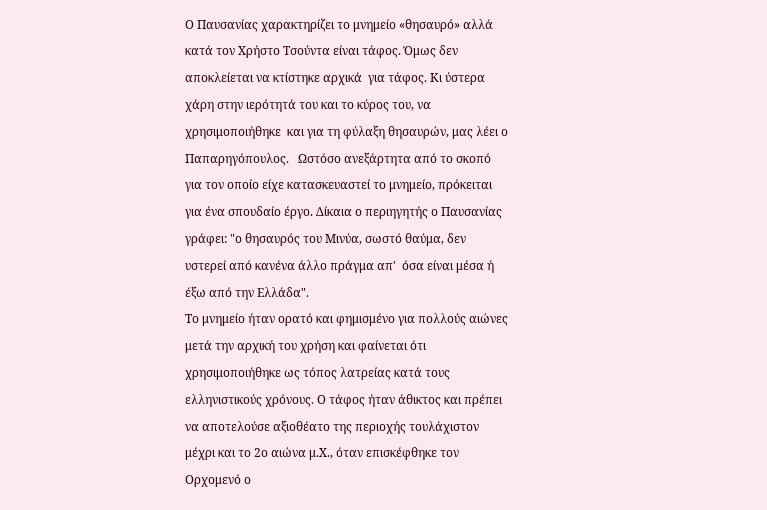Ο Παυσανίας χαρακτηρίζει το μνημείο «θησαυρό» αλλά κατά τον Χρήστο Τσούντα είναι τάφος. Όμως δεν αποκλείεται να κτίστηκε αρχικά  για τάφος. Κι ύστερα χάρη στην ιερότητά του και το κύρος του, να χρησιμοποιήθηκε  και για τη φύλαξη θησαυρών, μας λέει ο Παπαρηγόπουλος.   Ωστόσο ανεξάρτητα από το σκοπό για τον οποίο είχε κατασκευαστεί το μνημείο, πρόκειται για ένα σπουδαίο έργο. Δίκαια ο περιηγητής ο Παυσανίας γράφει: "ο θησαυρός του Μινύα, σωστό θαύμα, δεν υστερεί από κανένα άλλο πράγμα απ'  όσα είναι μέσα ή έξω από την Ελλάδα".
Το μνημείο ήταν ορατό και φημισμένο για πολλούς αιώνες μετά την αρχική του χρήση και φαίνεται ότι χρησιμοποιήθηκε ως τόπος λατρείας κατά τους ελληνιστικούς χρόνους. Ο τάφος ήταν άθικτος και πρέπει να αποτελούσε αξιοθέατο της περιοχής τουλάχιστον μέχρι και το 2ο αιώνα μ.Χ., όταν επισκέφθηκε τον Ορχομενό ο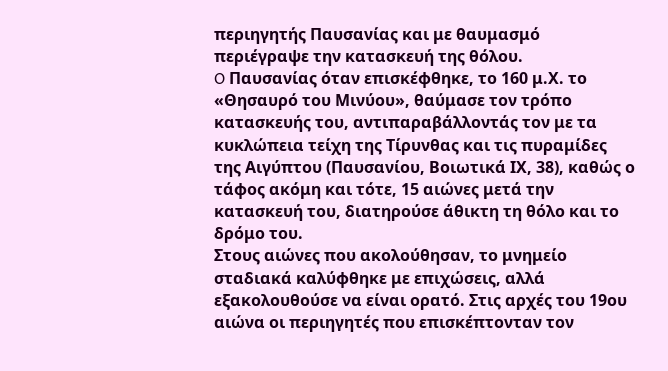περιηγητής Παυσανίας και με θαυμασμό περιέγραψε την κατασκευή της θόλου.
O Παυσανίας όταν επισκέφθηκε, το 160 μ.Χ. το «Θησαυρό του Μινύου», θαύμασε τον τρόπο κατασκευής του, αντιπαραβάλλοντάς τον με τα κυκλώπεια τείχη της Τίρυνθας και τις πυραμίδες της Αιγύπτου (Παυσανίου, Βοιωτικά ΙΧ, 38), καθώς ο τάφος ακόμη και τότε, 15 αιώνες μετά την κατασκευή του, διατηρούσε άθικτη τη θόλο και το δρόμο του.
Στους αιώνες που ακολούθησαν, το μνημείο σταδιακά καλύφθηκε με επιχώσεις, αλλά εξακολουθούσε να είναι ορατό. Στις αρχές του 19ου αιώνα οι περιηγητές που επισκέπτονταν τον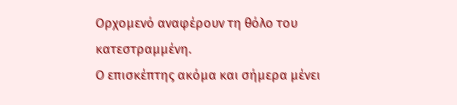Ορχομενό αναφέρουν τη θόλο του κατεστραμμένη.
Ο επισκέπτης ακόμα και σήμερα μένει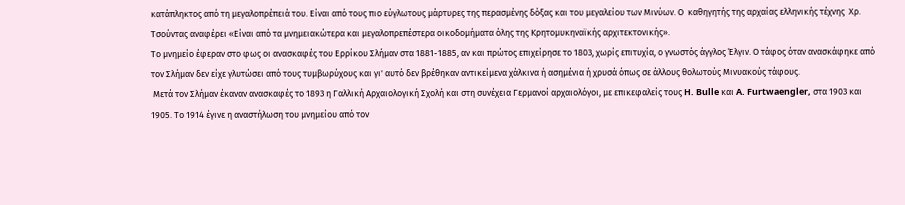κατάπληκτος από τη μεγαλοπρέπειά του. Είναι από τους πιο εύγλωτους μάρτυρες της περασμένης δόξας και του μεγαλείου των Μινύων. Ο  καθηγητής της αρχαίας ελληνικής τέχνης  Χρ. Τσούντας αναφέρει «Είναι από τα μνημειακώτερα και μεγαλοπρεπέστερα οικοδομήματα όλης της Κρητομυκηναϊκής αρχιτεκτονικής».
Το μνημείο έφεραν στο φως οι ανασκαφές του Ερρίκου Σλήμαν στα 1881-1885, αν και πρώτος επιχείρησε το 1803, χωρίς επιτυχία, ο γνωστός άγγλος Έλγιν. Ο τάφος όταν ανασκάφηκε από τον Σλήμαν δεν είχε γλυτώσει από τους τυμβωρύχους και γι' αυτό δεν βρέθηκαν αντικείμενα χάλκινα ή ασημένια ή χρυσά όπως σε άλλους θολωτούς Μινυακούς τάφους.
 Μετά τον Σλήμαν έκαναν ανασκαφές το 1893 η Γαλλική Αρχαιολογική Σχολή και στη συνέχεια Γερμανοί αρχαιολόγοι, με επικεφαλείς τους H. Bulle και A. Furtwaengler, στα 1903 και 1905. Το 1914 έγινε η αναστήλωση του μνημείου από τον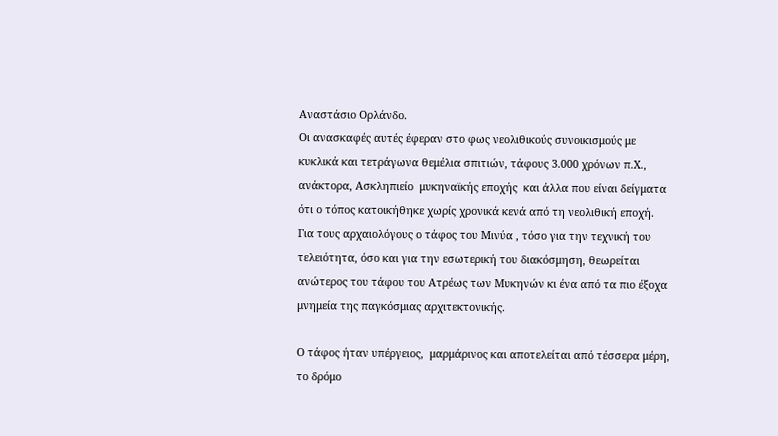Αναστάσιο Ορλάνδο.
Οι ανασκαφές αυτές έφεραν στο φως νεολιθικούς συνοικισμούς με κυκλικά και τετράγωνα θεμέλια σπιτιών, τάφους 3.000 χρόνων π.Χ., ανάκτορα, Ασκληπιείο  μυκηναϊκής εποχής  και άλλα που είναι δείγματα ότι ο τόπος κατοικήθηκε χωρίς χρονικά κενά από τη νεολιθική εποχή.
Για τους αρχαιολόγους ο τάφος του Μινύα , τόσο για την τεχνική του τελειότητα, όσο και για την εσωτερική του διακόσμηση, θεωρείται ανώτερος του τάφου του Ατρέως των Μυκηνών κι ένα από τα πιο έξοχα μνημεία της παγκόσμιας αρχιτεκτονικής.

Ο τάφος ήταν υπέργειος,  μαρμάρινος και αποτελείται από τέσσερα μέρη, το δρόμο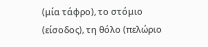(μία τάφρο), το στόμιο (είσοδος), τη θόλο (πελώριο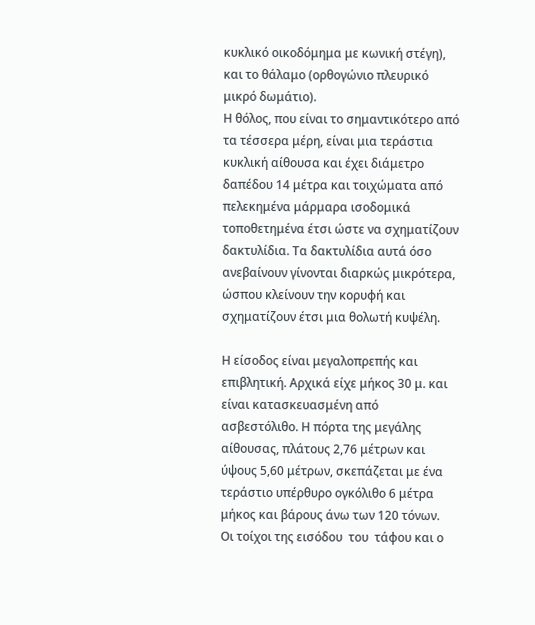κυκλικό οικοδόμημα με κωνική στέγη), και το θάλαμο (ορθογώνιο πλευρικό μικρό δωμάτιο).
Η θόλος, που είναι το σημαντικότερο από τα τέσσερα μέρη, είναι μια τεράστια κυκλική αίθουσα και έχει διάμετρο δαπέδου 14 μέτρα και τοιχώματα από πελεκημένα μάρμαρα ισοδομικά τοποθετημένα έτσι ώστε να σχηματίζουν δακτυλίδια. Τα δακτυλίδια αυτά όσο ανεβαίνουν γίνονται διαρκώς μικρότερα, ώσπου κλείνουν την κορυφή και σχηματίζουν έτσι μια θολωτή κυψέλη.

Η είσοδος είναι μεγαλοπρεπής και επιβλητική. Αρχικά είχε μήκος 30 μ. και είναι κατασκευασμένη από ασβεστόλιθο. Η πόρτα της μεγάλης αίθουσας, πλάτους 2,76 μέτρων και ύψους 5,60 μέτρων, σκεπάζεται με ένα τεράστιο υπέρθυρο ογκόλιθο 6 μέτρα μήκος και βάρους άνω των 120 τόνων.
Οι τοίχοι της εισόδου  του  τάφου και ο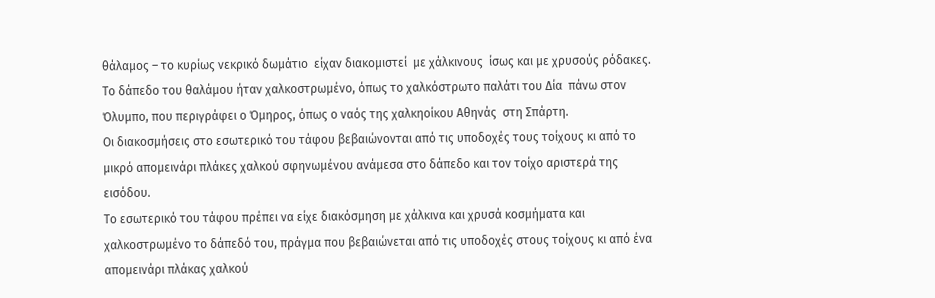θάλαμος – το κυρίως νεκρικό δωμάτιο  είχαν διακομιστεί  με χάλκινους  ίσως και με χρυσούς ρόδακες. Το δάπεδο του θαλάμου ήταν χαλκοστρωμένο, όπως το χαλκόστρωτο παλάτι του Δία  πάνω στον Όλυμπο, που περιγράφει ο Όμηρος, όπως ο ναός της χαλκηοίκου Αθηνάς  στη Σπάρτη.
Οι διακοσμήσεις στο εσωτερικό του τάφου βεβαιώνονται από τις υποδοχές τους τοίχους κι από το μικρό απομεινάρι πλάκες χαλκού σφηνωμένου ανάμεσα στο δάπεδο και τον τοίχο αριστερά της εισόδου.
Το εσωτερικό του τάφου πρέπει να είχε διακόσμηση με χάλκινα και χρυσά κοσμήματα και χαλκοστρωμένο το δάπεδό του, πράγμα που βεβαιώνεται από τις υποδοχές στους τοίχους κι από ένα απομεινάρι πλάκας χαλκού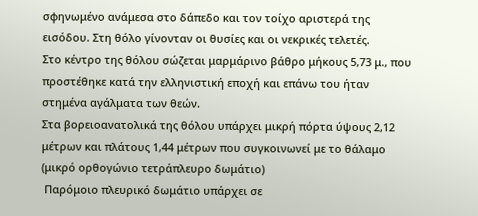σφηνωμένο ανάμεσα στο δάπεδο και τον τοίχο αριστερά της εισόδου. Στη θόλο γίνονταν οι θυσίες και οι νεκρικές τελετές.
Στο κέντρο της θόλου σώζεται μαρμάρινο βάθρο μήκους 5,73 μ., που προστέθηκε κατά την ελληνιστική εποχή και επάνω του ήταν στημένα αγάλματα των θεών.
Στα βορειοανατολικά της θόλου υπάρχει μικρή πόρτα ύψους 2,12 μέτρων και πλάτους 1,44 μέτρων που συγκοινωνεί με το θάλαμο (μικρό ορθογώνιο τετράπλευρο δωμάτιο)
 Παρόμοιο πλευρικό δωμάτιο υπάρχει σε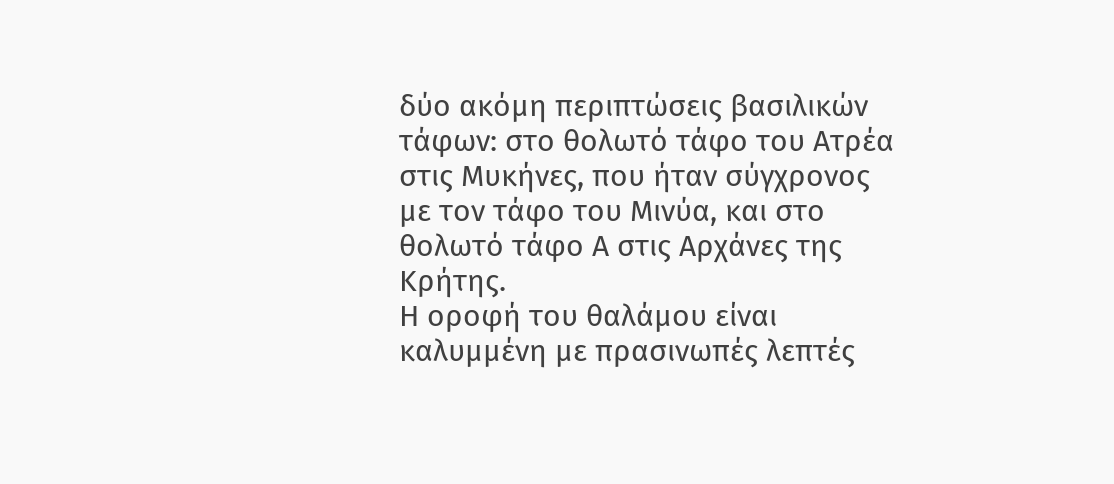δύο ακόμη περιπτώσεις βασιλικών τάφων: στο θολωτό τάφο του Ατρέα στις Μυκήνες, που ήταν σύγχρονος με τον τάφο του Μινύα, και στο θολωτό τάφο Α στις Αρχάνες της Κρήτης.
Η οροφή του θαλάμου είναι καλυμμένη με πρασινωπές λεπτές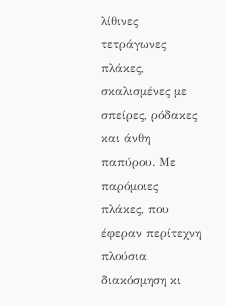λίθινες τετράγωνες πλάκες, σκαλισμένες με σπείρες, ρόδακες και άνθη παπύρου. Με παρόμοιες πλάκες, που έφεραν περίτεχνη πλούσια διακόσμηση κι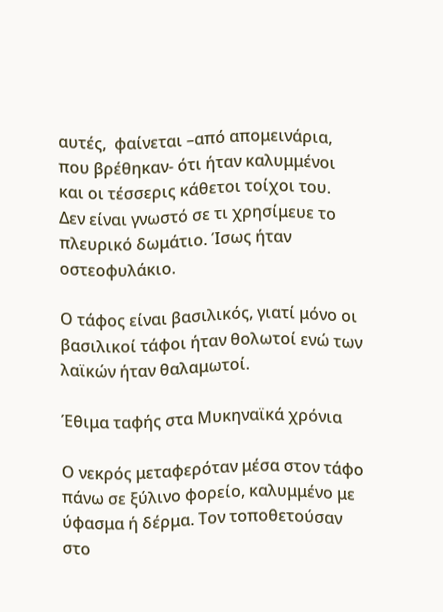αυτές,  φαίνεται –από απομεινάρια, που βρέθηκαν- ότι ήταν καλυμμένοι και οι τέσσερις κάθετοι τοίχοι του.
Δεν είναι γνωστό σε τι χρησίμευε το πλευρικό δωμάτιο. Ίσως ήταν οστεοφυλάκιο.

Ο τάφος είναι βασιλικός, γιατί μόνο οι βασιλικοί τάφοι ήταν θολωτοί ενώ των λαϊκών ήταν θαλαμωτοί.

Έθιμα ταφής στα Μυκηναϊκά χρόνια

Ο νεκρός μεταφερόταν μέσα στον τάφο πάνω σε ξύλινο φορείο, καλυμμένο με ύφασμα ή δέρμα. Τον τοποθετούσαν στο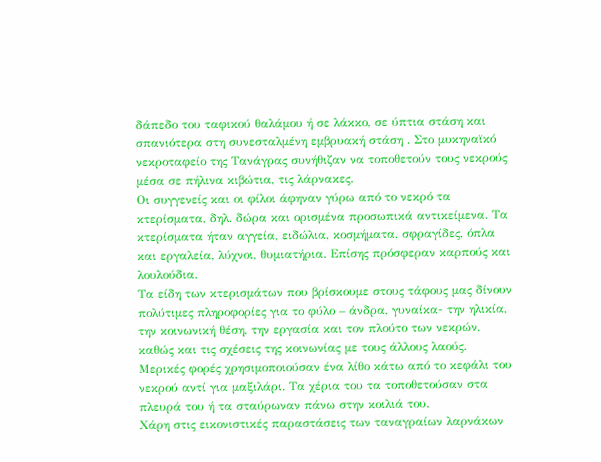δάπεδο του ταφικού θαλάμου ή σε λάκκο, σε ύπτια στάση και σπανιότερα στη συνεσταλμένη εμβρυακή στάση . Στο μυκηναϊκό νεκροταφείο της Τανάγρας συνήθιζαν να τοποθετούν τους νεκρούς μέσα σε πήλινα κιβώτια, τις λάρνακες.
Οι συγγενείς και οι φίλοι άφηναν γύρω από το νεκρό τα κτερίσματα, δηλ. δώρα και ορισμένα προσωπικά αντικείμενα. Τα κτερίσματα ήταν αγγεία, ειδώλια, κοσμήματα, σφραγίδες, όπλα και εργαλεία, λύχνοι, θυμιατήρια. Επίσης πρόσφεραν καρπούς και λουλούδια.
Τα είδη των κτερισμάτων που βρίσκουμε στους τάφους μας δίνουν πολύτιμες πληροφορίες για το φύλο – άνδρα, γυναίκα- την ηλικία, την κοινωνική θέση, την εργασία και τον πλούτο των νεκρών, καθώς και τις σχέσεις της κοινωνίας με τους άλλους λαούς.
Μερικές φορές χρησιμοποιούσαν ένα λίθο κάτω από το κεφάλι του νεκρού αντί για μαξιλάρι. Τα χέρια του τα τοποθετούσαν στα πλευρά του ή τα σταύρωναν πάνω στην κοιλιά του.
Χάρη στις εικονιστικές παραστάσεις των ταναγραίων λαρνάκων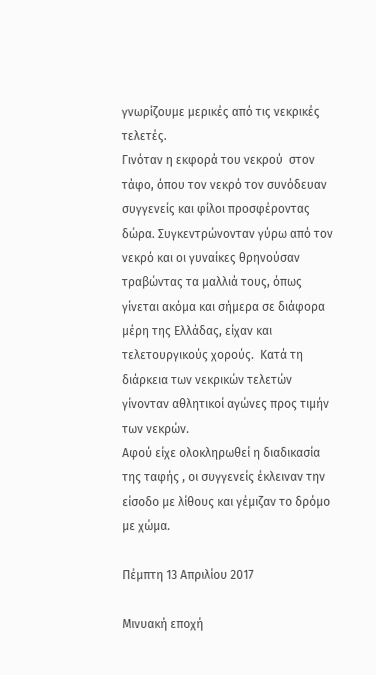γνωρίζουμε μερικές από τις νεκρικές τελετές.
Γινόταν η εκφορά του νεκρού  στον τάφο, όπου τον νεκρό τον συνόδευαν συγγενείς και φίλοι προσφέροντας δώρα. Συγκεντρώνονταν γύρω από τον νεκρό και οι γυναίκες θρηνούσαν τραβώντας τα μαλλιά τους, όπως γίνεται ακόμα και σήμερα σε διάφορα μέρη της Ελλάδας, είχαν και τελετουργικούς χορούς.  Κατά τη διάρκεια των νεκρικών τελετών γίνονταν αθλητικοί αγώνες προς τιμήν των νεκρών.
Αφού είχε ολοκληρωθεί η διαδικασία της ταφής , οι συγγενείς έκλειναν την είσοδο με λίθους και γέμιζαν το δρόμο με χώμα.

Πέμπτη 13 Απριλίου 2017

Μινυακή εποχή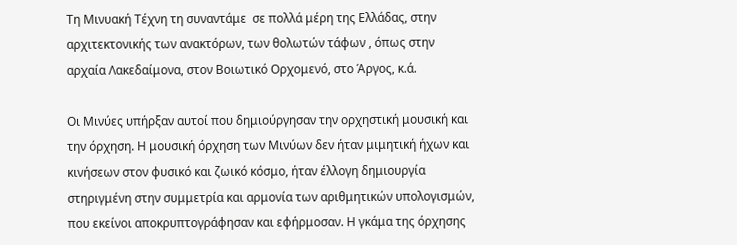Τη Μινυακή Τέχνη τη συναντάμε  σε πολλά μέρη της Ελλάδας, στην αρχιτεκτονικής των ανακτόρων, των θολωτών τάφων , όπως στην αρχαία Λακεδαίμονα, στον Βοιωτικό Ορχομενό, στο Άργος, κ.ά.

Οι Μινύες υπήρξαν αυτοί που δημιούργησαν την ορχηστική μουσική και την όρχηση. Η μουσική όρχηση των Μινύων δεν ήταν μιμητική ήχων και κινήσεων στον φυσικό και ζωικό κόσμο, ήταν έλλογη δημιουργία στηριγμένη στην συμμετρία και αρμονία των αριθμητικών υπολογισμών, που εκείνοι αποκρυπτογράφησαν και εφήρμοσαν. Η γκάμα της όρχησης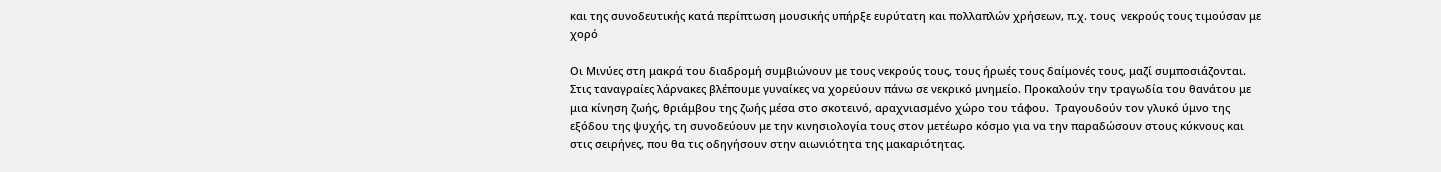και της συνοδευτικής κατά περίπτωση μουσικής υπήρξε ευρύτατη και πολλαπλών χρήσεων, π.χ. τους  νεκρούς τους τιμούσαν με χορό

Οι Μινύες στη μακρά του διαδρομή συμβιώνουν με τους νεκρούς τους, τους ήρωές τους δαίμονές τους, μαζί συμποσιάζονται. Στις ταναγραίες λάρνακες βλέπουμε γυναίκες να χορεύουν πάνω σε νεκρικό μνημείο. Προκαλούν την τραγωδία του θανάτου με μια κίνηση ζωής, θριάμβου της ζωής μέσα στο σκοτεινό, αραχνιασμένο χώρο του τάφου.  Τραγουδούν τον γλυκό ύμνο της εξόδου της ψυχής, τη συνοδεύουν με την κινησιολογία τους στον μετέωρο κόσμο για να την παραδώσουν στους κύκνους και στις σειρήνες, που θα τις οδηγήσουν στην αιωνιότητα της μακαριότητας.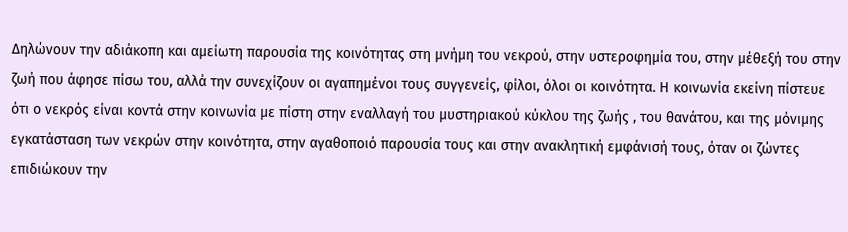Δηλώνουν την αδιάκοπη και αμείωτη παρουσία της κοινότητας στη μνήμη του νεκρού, στην υστεροφημία του, στην μέθεξή του στην ζωή που άφησε πίσω του, αλλά την συνεχίζουν οι αγαπημένοι τους συγγενείς, φίλοι, όλοι οι κοινότητα. Η κοινωνία εκείνη πίστευε ότι ο νεκρός είναι κοντά στην κοινωνία με πίστη στην εναλλαγή του μυστηριακού κύκλου της ζωής , του θανάτου, και της μόνιμης εγκατάσταση των νεκρών στην κοινότητα, στην αγαθοποιό παρουσία τους και στην ανακλητική εμφάνισή τους, όταν οι ζώντες επιδιώκουν την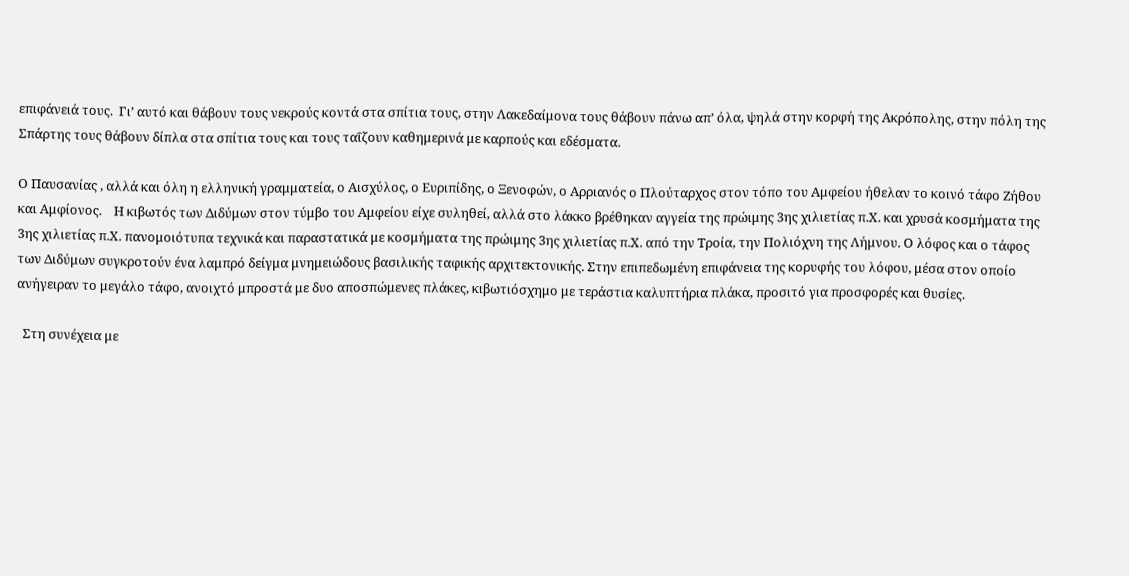επιφάνειά τους.  Γι’ αυτό και θάβουν τους νεκρούς κοντά στα σπίτια τους, στην Λακεδαίμονα τους θάβουν πάνω απ’ όλα, ψηλά στην κορφή της Ακρόπολης, στην πόλη της Σπάρτης τους θάβουν δίπλα στα σπίτια τους και τους ταΐζουν καθημερινά με καρπούς και εδέσματα.

Ο Παυσανίας , αλλά και όλη η ελληνική γραμματεία, ο Αισχύλος, ο Ευριπίδης, ο Ξενοφών, ο Αρριανός ο Πλούταρχος στον τόπο του Αμφείου ήθελαν το κοινό τάφο Ζήθου και Αμφίονος.    Η κιβωτός των Διδύμων στον τύμβο του Αμφείου είχε συληθεί, αλλά στο λάκκο βρέθηκαν αγγεία της πρώιμης 3ης χιλιετίας π.Χ. και χρυσά κοσμήματα της 3ης χιλιετίας π.Χ. πανομοιότυπα τεχνικά και παραστατικά με κοσμήματα της πρώιμης 3ης χιλιετίας π.Χ. από την Τροία, την Πολιόχνη της Λήμνου. Ο λόφος και ο τάφος των Διδύμων συγκροτούν ένα λαμπρό δείγμα μνημειώδους βασιλικής ταφικής αρχιτεκτονικής. Στην επιπεδωμένη επιφάνεια της κορυφής του λόφου, μέσα στον οποίο ανήγειραν το μεγάλο τάφο, ανοιχτό μπροστά με δυο αποσπώμενες πλάκες, κιβωτιόσχημο με τεράστια καλυπτήρια πλάκα, προσιτό για προσφορές και θυσίες.

  Στη συνέχεια με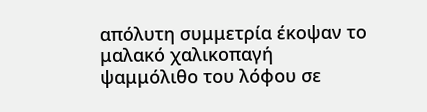απόλυτη συμμετρία έκοψαν το μαλακό χαλικοπαγή ψαμμόλιθο του λόφου σε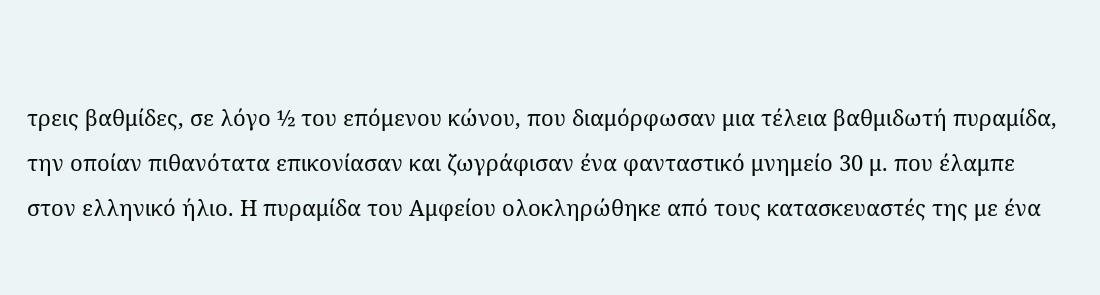τρεις βαθμίδες, σε λόγο ½ του επόμενου κώνου, που διαμόρφωσαν μια τέλεια βαθμιδωτή πυραμίδα, την οποίαν πιθανότατα επικονίασαν και ζωγράφισαν ένα φανταστικό μνημείο 30 μ. που έλαμπε στον ελληνικό ήλιο. Η πυραμίδα του Αμφείου ολοκληρώθηκε από τους κατασκευαστές της με ένα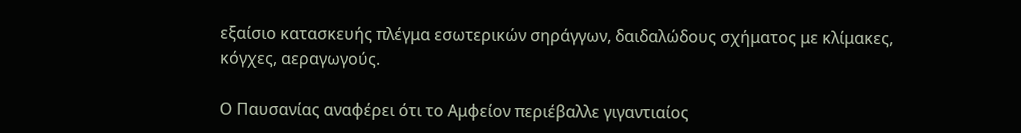εξαίσιο κατασκευής πλέγμα εσωτερικών σηράγγων, δαιδαλώδους σχήματος με κλίμακες, κόγχες, αεραγωγούς.

Ο Παυσανίας αναφέρει ότι το Αμφείον περιέβαλλε γιγαντιαίος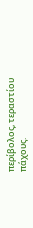περίβολος, τεραστίου πάχους.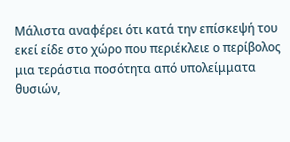Μάλιστα αναφέρει ότι κατά την επίσκεψή του εκεί είδε στο χώρο που περιέκλειε ο περίβολος μια τεράστια ποσότητα από υπολείμματα θυσιών,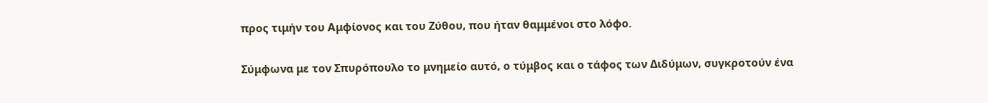προς τιμήν του Αμφίονος και του Ζύθου, που ήταν θαμμένοι στο λόφο.

Σύμφωνα με τον Σπυρόπουλο το μνημείο αυτό, ο τύμβος και ο τάφος των Διδύμων, συγκροτούν ένα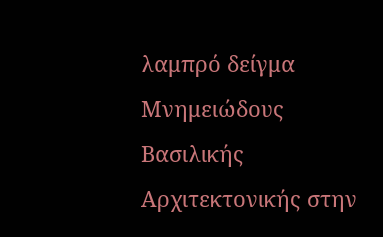λαμπρό δείγμα Μνημειώδους Βασιλικής Αρχιτεκτονικής στην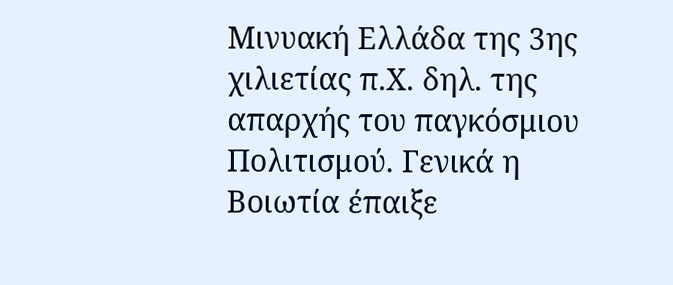Μινυακή Ελλάδα της 3ης χιλιετίας π.Χ. δηλ. της απαρχής του παγκόσμιου Πολιτισμού. Γενικά η Βοιωτία έπαιξε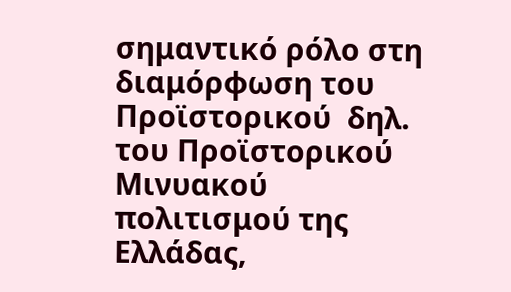σημαντικό ρόλο στη διαμόρφωση του Προϊστορικού  δηλ. του Προϊστορικού Μινυακού πολιτισμού της Ελλάδας,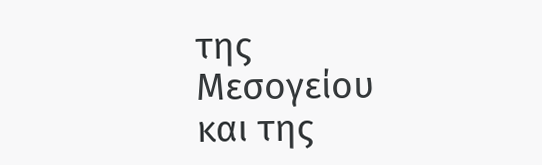της Μεσογείου και της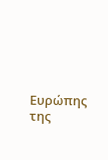Ευρώπης της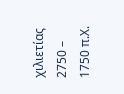χιλιετίας 2750 – 1750 π.Χ.